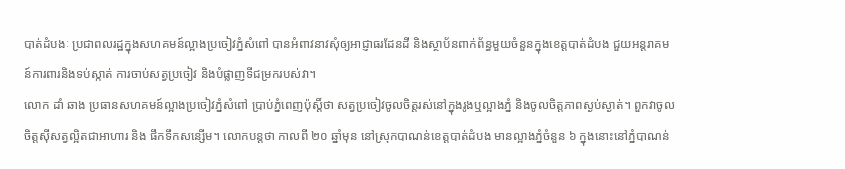បាត់ដំបងៈ ប្រជាពលរដ្ឋក្នុងសហគមន៍ល្អាងប្រចៀវភ្នំសំពៅ បានអំពាវនាវសុំឲ្យអាជ្ញាធរដែនដី និងស្ថាប័នពាក់ព័ន្ធមួយចំនួនក្នុងខេត្តបាត់ដំបង ជួយអន្តរាគមន៍ការពារនិងទប់ស្កាត់ ការចាប់សត្វប្រចៀវ និងបំផ្លាញទីជម្រករបស់វា។
លោក ដាំ ឆាង ប្រធានសហគមន៍ល្អាងប្រចៀវភ្នំសំពៅ ប្រាប់ភ្នំពេញប៉ុស្តិ៍ថា សត្វប្រចៀវចូលចិត្តរស់នៅក្នុងរូងឬល្អាងភ្នំ និងចូលចិត្តភាពស្ងប់ស្ងាត់។ ពួកវាចូលចិត្តស៊ីសត្វល្អិតជាអាហារ និង ផឹកទឹកសន្សើម។ លោកបន្តថា កាលពី ២០ ឆ្នាំមុន នៅស្រុកបាណន់ខេត្តបាត់ដំបង មានល្អាងភ្នំចំនួន ៦ ក្នុងនោះនៅភ្នំបាណន់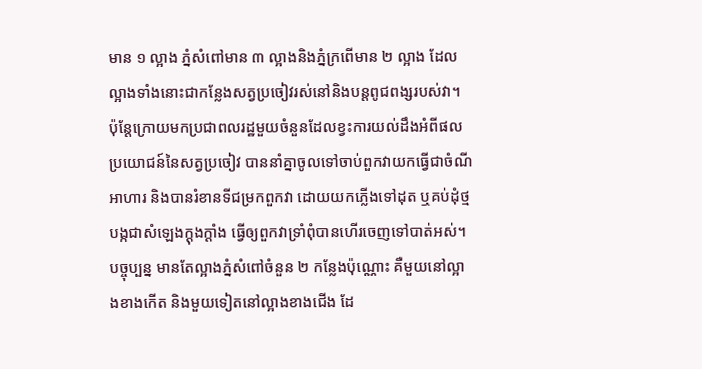មាន ១ ល្អាង ភ្នំសំពៅមាន ៣ ល្អាងនិងភ្នំក្រពើមាន ២ ល្អាង ដែលល្អាងទាំងនោះជាកន្លែងសត្វប្រចៀវរស់នៅនិងបន្តពូជពង្សរបស់វា។
ប៉ុន្តែក្រោយមកប្រជាពលរដ្ឋមួយចំនួនដែលខ្វះការយល់ដឹងអំពីផលប្រយោជន៍នៃសត្វប្រចៀវ បាននាំគ្នាចូលទៅចាប់ពួកវាយកធ្វើជាចំណីអាហារ និងបានរំខានទីជម្រកពួកវា ដោយយកភ្លើងទៅដុត ឬគប់ដុំថ្ម បង្កជាសំឡេងក្ដុងក្ដាំង ធ្វើឲ្យពួកវាទ្រាំពុំបានហើរចេញទៅបាត់អស់។ បច្ចុប្បន្ន មានតែល្អាងភ្នំសំពៅចំនួន ២ កន្លែងប៉ុណ្ណោះ គឺមួយនៅល្អាងខាងកើត និងមួយទៀតនៅល្អាងខាងជើង ដែ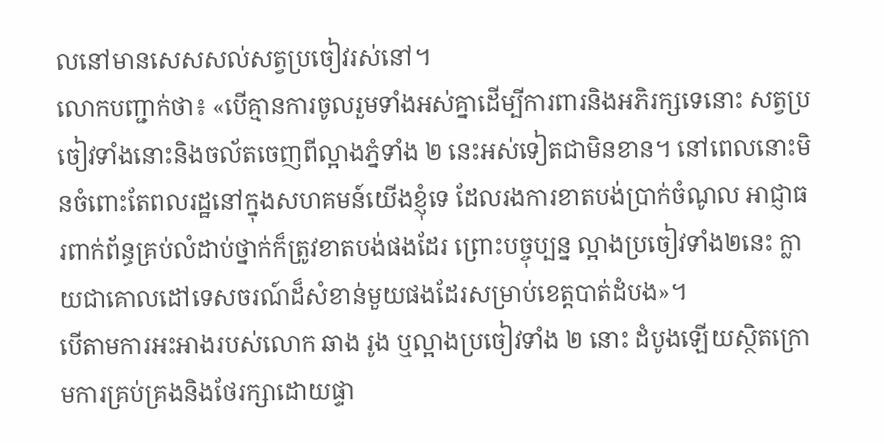លនៅមានសេសសល់សត្វប្រចៀវរស់នៅ។
លោកបញ្ជាក់ថា៖ «បើគ្មានការចូលរួមទាំងអស់គ្នាដើម្បីការពារនិងអភិរក្សទេនោះ សត្វប្រចៀវទាំងនោះនិងចល័តចេញពីល្អាងភ្នំទាំង ២ នេះអស់ទៀតជាមិនខាន។ នៅពេលនោះមិនចំពោះតែពលរដ្ឋនៅក្នុងសហគមន៍យើងខ្ញុំទេ ដែលរងការខាតបង់ប្រាក់ចំណូល អាជ្ញាធរពាក់ព័ន្ធគ្រប់លំដាប់ថ្នាក់ក៏ត្រូវខាតបង់ផងដែរ ព្រោះបច្ចុប្បន្ន ល្អាងប្រចៀវទាំង២នេះ ក្លាយជាគោលដៅទេសចរណ៍ដ៏សំខាន់មួយផងដែរសម្រាប់ខេត្តបាត់ដំបង»។
បើតាមការអះអាងរបស់លោក ឆាង រូង ឬល្អាងប្រចៀវទាំង ២ នោះ ដំបូងឡើយស្ថិតក្រោមការគ្រប់គ្រងនិងថែរក្សាដោយផ្ទា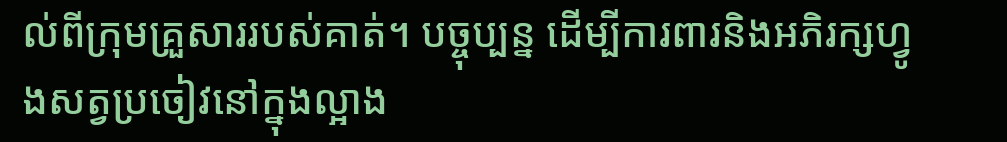ល់ពីក្រុមគ្រួសាររបស់គាត់។ បច្ចុប្បន្ន ដើម្បីការពារនិងអភិរក្សហ្វូងសត្វប្រចៀវនៅក្នុងល្អាង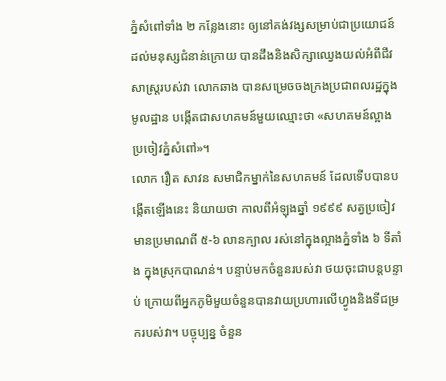ភ្នំសំពៅទាំង ២ កន្លែងនោះ ឲ្យនៅគង់វង្សសម្រាប់ជាប្រយោជន៍ដល់មនុស្សជំនាន់ក្រោយ បានដឹងនិងសិក្សាឈ្វេងយល់អំពីជីវសាស្ត្ររបស់វា លោកឆាង បានសម្រេចចងក្រងប្រជាពលរដ្ឋក្នុងមូលដ្ឋាន បង្កើតជាសហគមន៍មួយឈ្មោះថា «សហគមន៍ល្អាងប្រចៀវភ្នំសំពៅ»។
លោក រឿត សាវន សមាជិកម្នាក់នៃសហគមន៍ ដែលទើបបានបង្កើតឡើងនេះ និយាយថា កាលពីអំឡុងឆ្នាំ ១៩៩៩ សត្វប្រចៀវមានប្រមាណពី ៥-៦ លានក្បាល រស់នៅក្នុងល្អាងភ្នំទាំង ៦ ទីតាំង ក្នុងស្រុកបាណន់។ បន្ទាប់មកចំនួនរបស់វា ថយចុះជាបន្តបន្ទាប់ ក្រោយពីអ្នកភូមិមួយចំនួនបានវាយប្រហារលើហ្វូងនិងទីជម្រករបស់វា។ បច្ចុប្បន្ន ចំនួន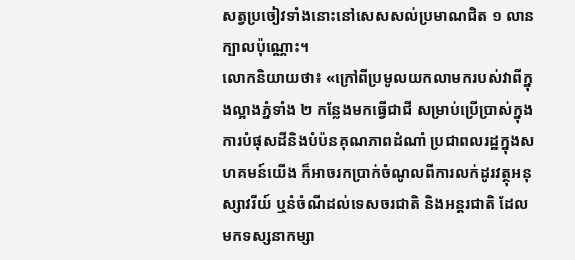សត្វប្រចៀវទាំងនោះនៅសេសសល់ប្រមាណជិត ១ លានក្បាលប៉ុណ្ណោះ។
លោកនិយាយថា៖ «ក្រៅពីប្រមូលយកលាមករបស់វាពីក្នុងល្អាងភ្នំទាំង ២ កន្លែងមកធ្វើជាជី សម្រាប់ប្រើប្រាស់ក្នុងការបំផុសដីនិងបំប៉នគុណភាពដំណាំ ប្រជាពលរដ្ឋក្នុងសហគមន៍យើង ក៏អាចរកប្រាក់ចំណូលពីការលក់ដូរវត្ថុអនុស្សាវរីយ៍ ឬនំចំណីដល់ទេសចរជាតិ និងអន្តរជាតិ ដែលមកទស្សនាកម្សា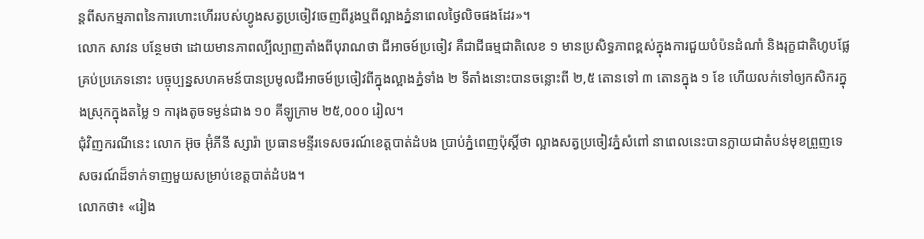ន្តពីសកម្មភាពនៃការហោះហើររបស់ហ្វូងសត្វប្រចៀវចេញពីរូងឬពីល្អាងភ្នំនាពេលថ្ងៃលិចផងដែរ»។
លោក សាវន បន្ថែមថា ដោយមានភាពល្បីល្បាញតាំងពីបុរាណថា ជីអាចម៍ប្រចៀវ គឺជាជីធម្មជាតិលេខ ១ មានប្រសិទ្ធភាពខ្ពស់ក្នុងការជួយបំប៉នដំណាំ និងរុក្ខជាតិហូបផ្លែគ្រប់ប្រភេទនោះ បច្ចុប្បន្នសហគមន៍បានប្រមូលជីអាចម៍ប្រចៀវពីក្នុងល្អាងភ្នំទាំង ២ ទីតាំងនោះបានចន្លោះពី ២,៥ តោនទៅ ៣ តោនក្នុង ១ ខែ ហើយលក់ទៅឲ្យកសិករក្នុងស្រុកក្នុងតម្លៃ ១ ការុងតូចទម្ងន់ជាង ១០ គីឡូក្រាម ២៥,០០០ រៀល។
ជុំវិញករណីនេះ លោក អ៊ុច អ៊ុំភីនី ស្សារ៉ា ប្រធានមន្ទីរទេសចរណ៍ខេត្តបាត់ដំបង ប្រាប់ភ្នំពេញប៉ុស្តិ៍ថា ល្អាងសត្វប្រចៀវភ្នំសំពៅ នាពេលនេះបានក្លាយជាតំបន់មុខព្រួញទេសចរណ៍ដ៏ទាក់ទាញមួយសម្រាប់ខេត្តបាត់ដំបង។
លោកថា៖ «រៀង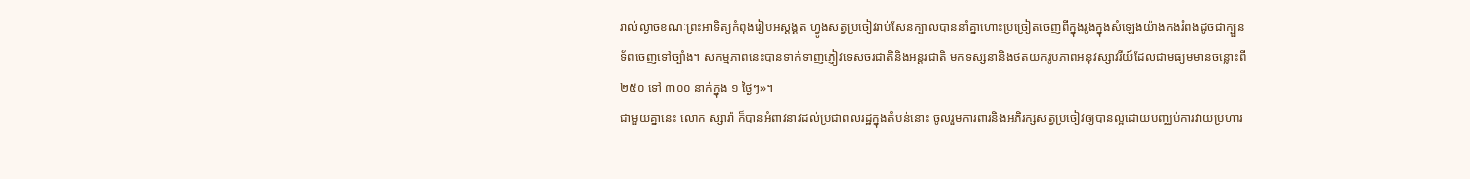រាល់ល្ងាចខណៈព្រះអាទិត្យកំពុងរៀបអស្ដង្គត ហ្វូងសត្វប្រចៀវរាប់សែនក្បាលបាននាំគ្នាហោះប្រច្រៀតចេញពីក្នុងរូងក្នុងសំឡេងយ៉ាងកងរំពងដូចជាក្បួនទ័ពចេញទៅច្បាំង។ សកម្មភាពនេះបានទាក់ទាញភ្ញៀវទេសចរជាតិនិងអន្តរជាតិ មកទស្សនានិងថតយករូបភាពអនុវស្សាវរីយ៍ដែលជាមធ្យមមានចន្លោះពី ២៥០ ទៅ ៣០០ នាក់ក្នុង ១ ថ្ងៃៗ»។
ជាមួយគ្នានេះ លោក ស្សារ៉ា ក៏បានអំពាវនាវដល់ប្រជាពលរដ្ឋក្នុងតំបន់នោះ ចូលរួមការពារនិងអភិរក្សសត្វប្រចៀវឲ្យបានល្អដោយបញ្ឈប់ការវាយប្រហារ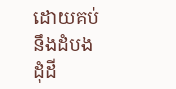ដោយគប់នឹងដំបង ដុំដី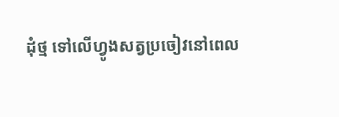ដុំថ្ម ទៅលើហ្វូងសត្វប្រចៀវនៅពេល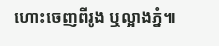ហោះចេញពីរូង ឬល្អាងភ្នំ៕